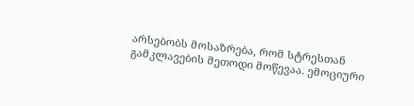არსებობს მოსაზრება, რომ სტრესთან გამკლავების მეთოდი მოწევაა. ემოციური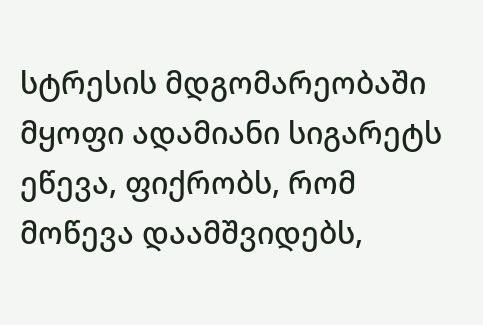სტრესის მდგომარეობაში მყოფი ადამიანი სიგარეტს ეწევა, ფიქრობს, რომ მოწევა დაამშვიდებს,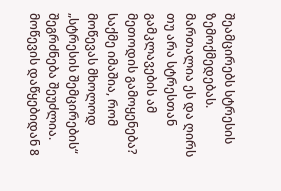შეამცირებს სტრესის ზემოქმედებას. მართალია ეს და ღირს თუ არა სტრესთან გამკლავების ამ მეთოდის გამოყენება?
საქმე იმაშია, რომ მოწევას მხოლოდ „სტრესის შემცირების“ შეგრძნება შეუძლია.
მოწევის დაწყებიდან 8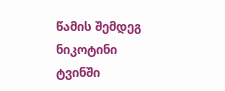წამის შემდეგ ნიკოტინი ტვინში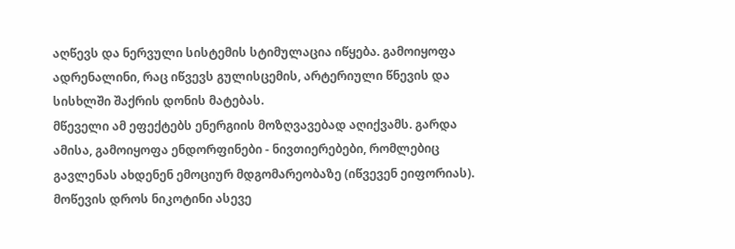აღწევს და ნერვული სისტემის სტიმულაცია იწყება. გამოიყოფა ადრენალინი, რაც იწვევს გულისცემის, არტერიული წნევის და სისხლში შაქრის დონის მატებას.
მწეველი ამ ეფექტებს ენერგიის მოზღვავებად აღიქვამს. გარდა ამისა, გამოიყოფა ენდორფინები - ნივთიერებები, რომლებიც გავლენას ახდენენ ემოციურ მდგომარეობაზე (იწვევენ ეიფორიას).
მოწევის დროს ნიკოტინი ასევე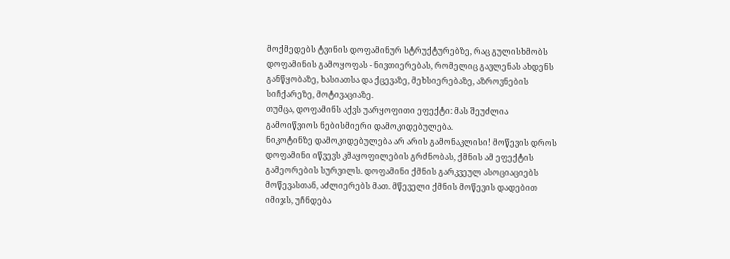მოქმედებს ტვინის დოფამინურ სტრუქტურებზე, რაც გულისხმობს დოფამინის გამოყოფას - ნივთიერებას, რომელიც გავლენას ახდენს განწყობაზე, ხასიათსა და ქცევაზე, მეხსიერებაზე, აზროვნების სიჩქარეზე, მოტივაციაზე.
თუმცა, დოფამინს აქვს უარყოფითი ეფექტი: მას შეუძლია გამოიწვიოს ნებისმიერი დამოკიდებულება.
ნიკოტინზე დამოკიდებულება არ არის გამონაკლისი! მოწევის დროს დოფამინი იწვევს კმაყოფილების გრძნობას, ქმნის ამ ეფექტის გამეორების სურვილს. დოფამინი ქმნის გარკვეულ ასოციაციებს მოწევასთან, აძლიერებს მათ. მწეველი ქმნის მოწევის დადებით იმიჯს, უჩნდება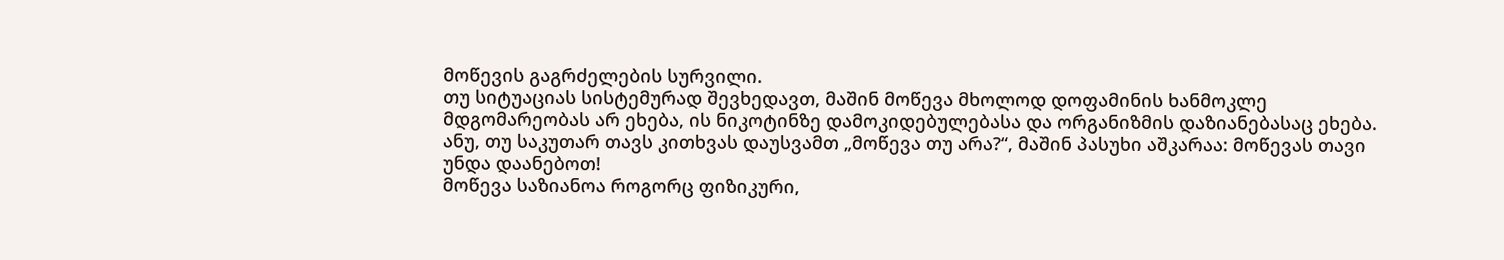მოწევის გაგრძელების სურვილი.
თუ სიტუაციას სისტემურად შევხედავთ, მაშინ მოწევა მხოლოდ დოფამინის ხანმოკლე მდგომარეობას არ ეხება, ის ნიკოტინზე დამოკიდებულებასა და ორგანიზმის დაზიანებასაც ეხება. ანუ, თუ საკუთარ თავს კითხვას დაუსვამთ „მოწევა თუ არა?“, მაშინ პასუხი აშკარაა: მოწევას თავი უნდა დაანებოთ!
მოწევა საზიანოა როგორც ფიზიკური,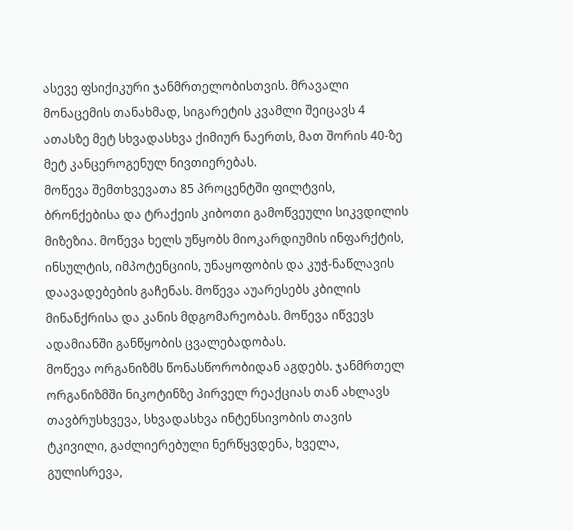ასევე ფსიქიკური ჯანმრთელობისთვის. მრავალი მონაცემის თანახმად, სიგარეტის კვამლი შეიცავს 4 ათასზე მეტ სხვადასხვა ქიმიურ ნაერთს, მათ შორის 40-ზე მეტ კანცეროგენულ ნივთიერებას.
მოწევა შემთხვევათა 85 პროცენტში ფილტვის, ბრონქებისა და ტრაქეის კიბოთი გამოწვეული სიკვდილის მიზეზია. მოწევა ხელს უწყობს მიოკარდიუმის ინფარქტის, ინსულტის, იმპოტენციის, უნაყოფობის და კუჭ-ნაწლავის დაავადებების გაჩენას. მოწევა აუარესებს კბილის მინანქრისა და კანის მდგომარეობას. მოწევა იწვევს ადამიანში განწყობის ცვალებადობას.
მოწევა ორგანიზმს წონასწორობიდან აგდებს. ჯანმრთელ ორგანიზმში ნიკოტინზე პირველ რეაქციას თან ახლავს თავბრუსხვევა, სხვადასხვა ინტენსივობის თავის ტკივილი, გაძლიერებული ნერწყვდენა, ხველა, გულისრევა,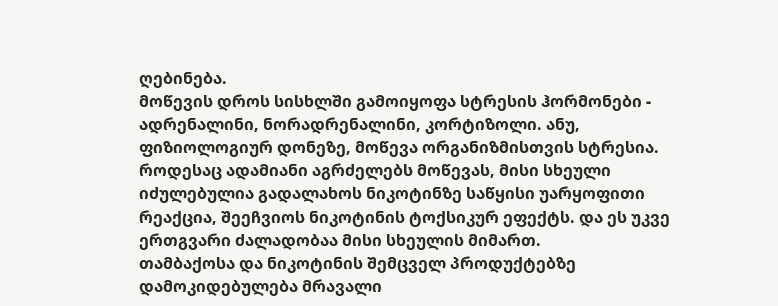ღებინება.
მოწევის დროს სისხლში გამოიყოფა სტრესის ჰორმონები - ადრენალინი, ნორადრენალინი, კორტიზოლი. ანუ, ფიზიოლოგიურ დონეზე, მოწევა ორგანიზმისთვის სტრესია. როდესაც ადამიანი აგრძელებს მოწევას, მისი სხეული იძულებულია გადალახოს ნიკოტინზე საწყისი უარყოფითი რეაქცია, შეეჩვიოს ნიკოტინის ტოქსიკურ ეფექტს. და ეს უკვე ერთგვარი ძალადობაა მისი სხეულის მიმართ.
თამბაქოსა და ნიკოტინის შემცველ პროდუქტებზე დამოკიდებულება მრავალი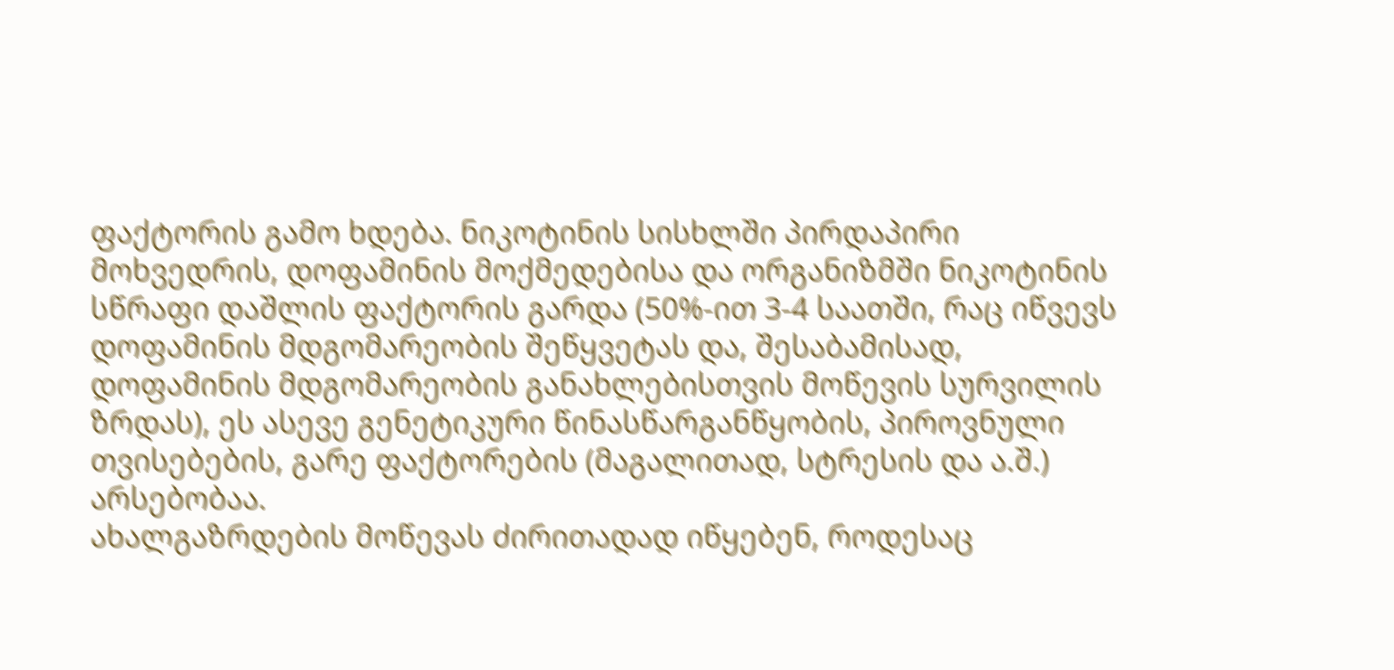ფაქტორის გამო ხდება. ნიკოტინის სისხლში პირდაპირი მოხვედრის, დოფამინის მოქმედებისა და ორგანიზმში ნიკოტინის სწრაფი დაშლის ფაქტორის გარდა (50%-ით 3-4 საათში, რაც იწვევს დოფამინის მდგომარეობის შეწყვეტას და, შესაბამისად, დოფამინის მდგომარეობის განახლებისთვის მოწევის სურვილის ზრდას), ეს ასევე გენეტიკური წინასწარგანწყობის, პიროვნული თვისებების, გარე ფაქტორების (მაგალითად, სტრესის და ა.შ.) არსებობაა.
ახალგაზრდების მოწევას ძირითადად იწყებენ, როდესაც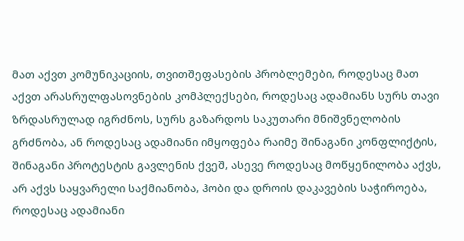მათ აქვთ კომუნიკაციის, თვითშეფასების პრობლემები, როდესაც მათ აქვთ არასრულფასოვნების კომპლექსები, როდესაც ადამიანს სურს თავი ზრდასრულად იგრძნოს, სურს გაზარდოს საკუთარი მნიშვნელობის გრძნობა, ან როდესაც ადამიანი იმყოფება რაიმე შინაგანი კონფლიქტის, შინაგანი პროტესტის გავლენის ქვეშ, ასევე როდესაც მოწყენილობა აქვს, არ აქვს საყვარელი საქმიანობა, ჰობი და დროის დაკავების საჭიროება, როდესაც ადამიანი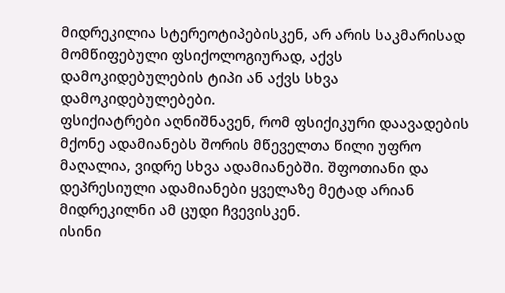მიდრეკილია სტერეოტიპებისკენ, არ არის საკმარისად მომწიფებული ფსიქოლოგიურად, აქვს დამოკიდებულების ტიპი ან აქვს სხვა დამოკიდებულებები.
ფსიქიატრები აღნიშნავენ, რომ ფსიქიკური დაავადების მქონე ადამიანებს შორის მწეველთა წილი უფრო მაღალია, ვიდრე სხვა ადამიანებში. შფოთიანი და დეპრესიული ადამიანები ყველაზე მეტად არიან მიდრეკილნი ამ ცუდი ჩვევისკენ.
ისინი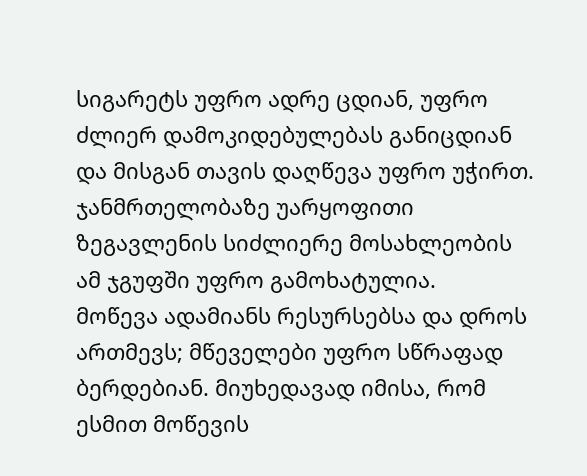სიგარეტს უფრო ადრე ცდიან, უფრო ძლიერ დამოკიდებულებას განიცდიან და მისგან თავის დაღწევა უფრო უჭირთ. ჯანმრთელობაზე უარყოფითი ზეგავლენის სიძლიერე მოსახლეობის ამ ჯგუფში უფრო გამოხატულია.
მოწევა ადამიანს რესურსებსა და დროს ართმევს; მწეველები უფრო სწრაფად ბერდებიან. მიუხედავად იმისა, რომ ესმით მოწევის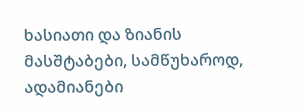ხასიათი და ზიანის მასშტაბები, სამწუხაროდ, ადამიანები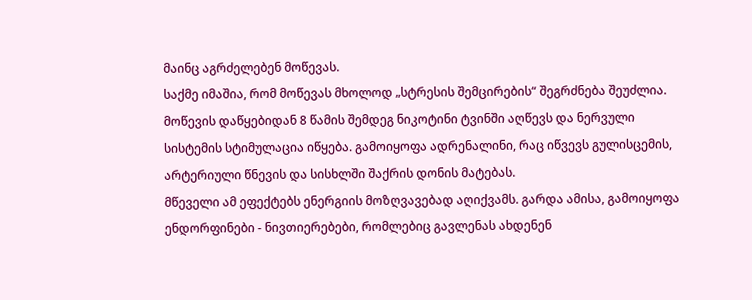მაინც აგრძელებენ მოწევას.
საქმე იმაშია, რომ მოწევას მხოლოდ „სტრესის შემცირების“ შეგრძნება შეუძლია.
მოწევის დაწყებიდან 8 წამის შემდეგ ნიკოტინი ტვინში აღწევს და ნერვული სისტემის სტიმულაცია იწყება. გამოიყოფა ადრენალინი, რაც იწვევს გულისცემის, არტერიული წნევის და სისხლში შაქრის დონის მატებას.
მწეველი ამ ეფექტებს ენერგიის მოზღვავებად აღიქვამს. გარდა ამისა, გამოიყოფა ენდორფინები - ნივთიერებები, რომლებიც გავლენას ახდენენ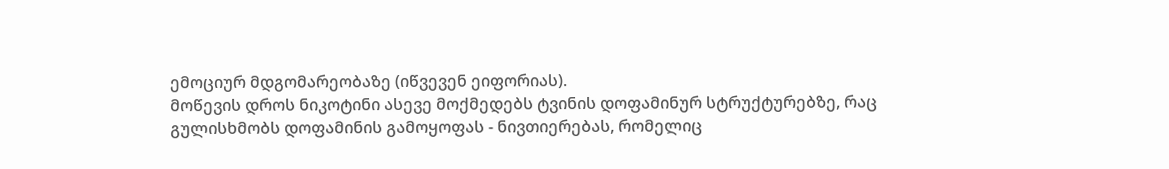ემოციურ მდგომარეობაზე (იწვევენ ეიფორიას).
მოწევის დროს ნიკოტინი ასევე მოქმედებს ტვინის დოფამინურ სტრუქტურებზე, რაც გულისხმობს დოფამინის გამოყოფას - ნივთიერებას, რომელიც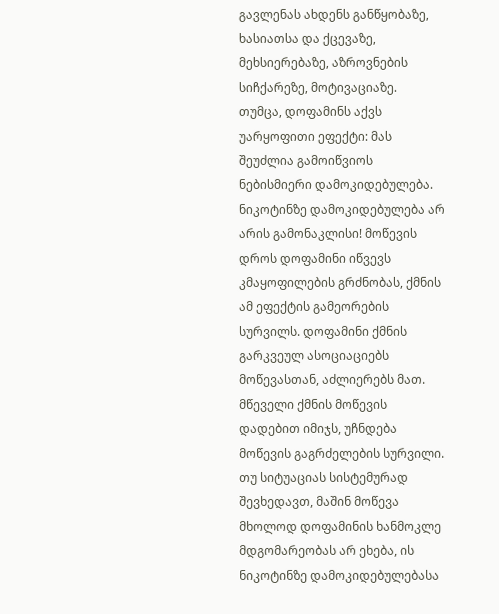გავლენას ახდენს განწყობაზე, ხასიათსა და ქცევაზე, მეხსიერებაზე, აზროვნების სიჩქარეზე, მოტივაციაზე.
თუმცა, დოფამინს აქვს უარყოფითი ეფექტი: მას შეუძლია გამოიწვიოს ნებისმიერი დამოკიდებულება.
ნიკოტინზე დამოკიდებულება არ არის გამონაკლისი! მოწევის დროს დოფამინი იწვევს კმაყოფილების გრძნობას, ქმნის ამ ეფექტის გამეორების სურვილს. დოფამინი ქმნის გარკვეულ ასოციაციებს მოწევასთან, აძლიერებს მათ. მწეველი ქმნის მოწევის დადებით იმიჯს, უჩნდება მოწევის გაგრძელების სურვილი.
თუ სიტუაციას სისტემურად შევხედავთ, მაშინ მოწევა მხოლოდ დოფამინის ხანმოკლე მდგომარეობას არ ეხება, ის ნიკოტინზე დამოკიდებულებასა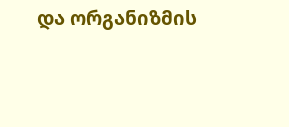და ორგანიზმის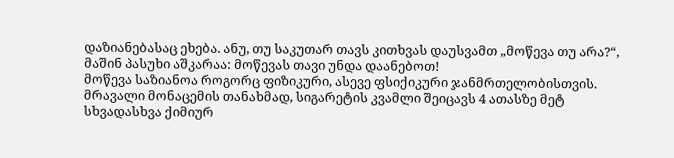დაზიანებასაც ეხება. ანუ, თუ საკუთარ თავს კითხვას დაუსვამთ „მოწევა თუ არა?“, მაშინ პასუხი აშკარაა: მოწევას თავი უნდა დაანებოთ!
მოწევა საზიანოა როგორც ფიზიკური, ასევე ფსიქიკური ჯანმრთელობისთვის. მრავალი მონაცემის თანახმად, სიგარეტის კვამლი შეიცავს 4 ათასზე მეტ სხვადასხვა ქიმიურ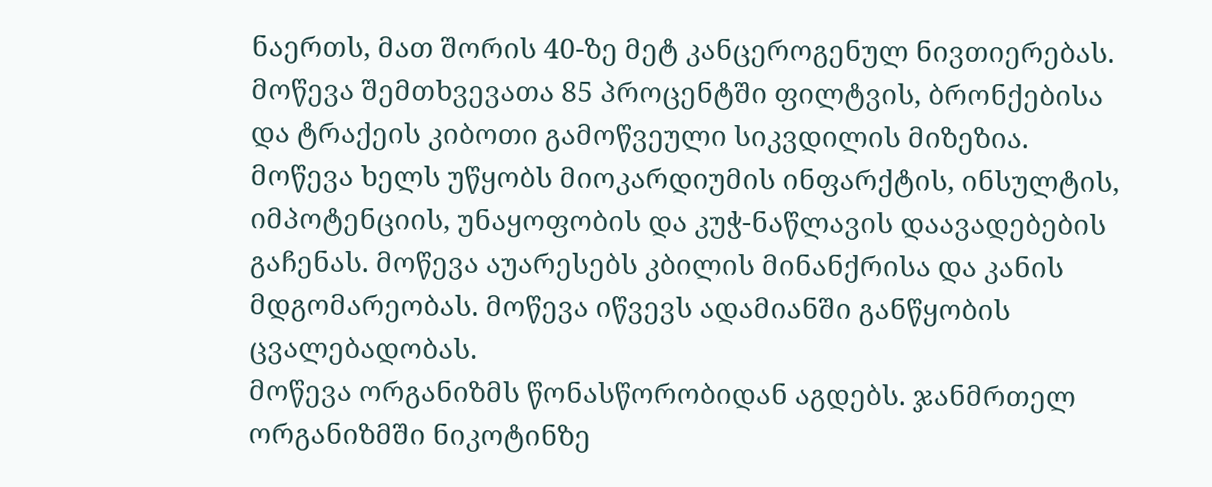ნაერთს, მათ შორის 40-ზე მეტ კანცეროგენულ ნივთიერებას.
მოწევა შემთხვევათა 85 პროცენტში ფილტვის, ბრონქებისა და ტრაქეის კიბოთი გამოწვეული სიკვდილის მიზეზია. მოწევა ხელს უწყობს მიოკარდიუმის ინფარქტის, ინსულტის, იმპოტენციის, უნაყოფობის და კუჭ-ნაწლავის დაავადებების გაჩენას. მოწევა აუარესებს კბილის მინანქრისა და კანის მდგომარეობას. მოწევა იწვევს ადამიანში განწყობის ცვალებადობას.
მოწევა ორგანიზმს წონასწორობიდან აგდებს. ჯანმრთელ ორგანიზმში ნიკოტინზე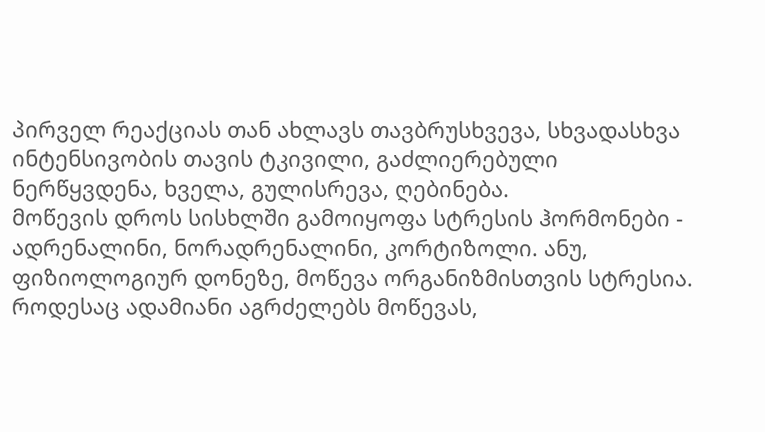პირველ რეაქციას თან ახლავს თავბრუსხვევა, სხვადასხვა ინტენსივობის თავის ტკივილი, გაძლიერებული ნერწყვდენა, ხველა, გულისრევა, ღებინება.
მოწევის დროს სისხლში გამოიყოფა სტრესის ჰორმონები - ადრენალინი, ნორადრენალინი, კორტიზოლი. ანუ, ფიზიოლოგიურ დონეზე, მოწევა ორგანიზმისთვის სტრესია. როდესაც ადამიანი აგრძელებს მოწევას,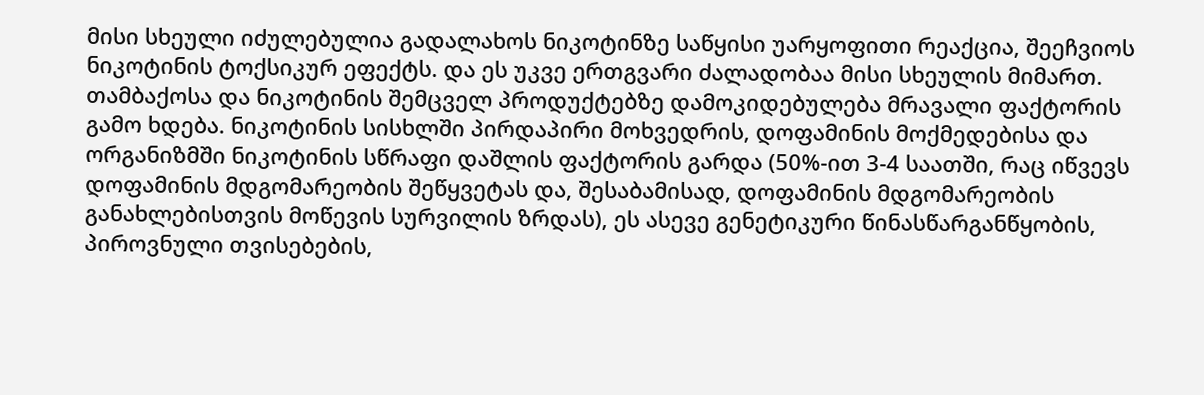მისი სხეული იძულებულია გადალახოს ნიკოტინზე საწყისი უარყოფითი რეაქცია, შეეჩვიოს ნიკოტინის ტოქსიკურ ეფექტს. და ეს უკვე ერთგვარი ძალადობაა მისი სხეულის მიმართ.
თამბაქოსა და ნიკოტინის შემცველ პროდუქტებზე დამოკიდებულება მრავალი ფაქტორის გამო ხდება. ნიკოტინის სისხლში პირდაპირი მოხვედრის, დოფამინის მოქმედებისა და ორგანიზმში ნიკოტინის სწრაფი დაშლის ფაქტორის გარდა (50%-ით 3-4 საათში, რაც იწვევს დოფამინის მდგომარეობის შეწყვეტას და, შესაბამისად, დოფამინის მდგომარეობის განახლებისთვის მოწევის სურვილის ზრდას), ეს ასევე გენეტიკური წინასწარგანწყობის, პიროვნული თვისებების,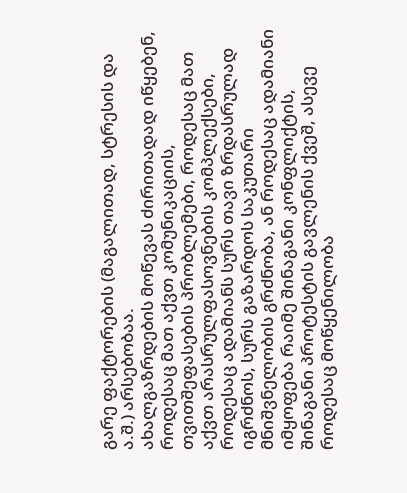გარე ფაქტორების (მაგალითად, სტრესის და ა.შ.) არსებობაა.
ახალგაზრდების მოწევას ძირითადად იწყებენ, როდესაც მათ აქვთ კომუნიკაციის, თვითშეფასების პრობლემები, როდესაც მათ აქვთ არასრულფასოვნების კომპლექსები, როდესაც ადამიანს სურს თავი ზრდასრულად იგრძნოს, სურს გაზარდოს საკუთარი მნიშვნელობის გრძნობა, ან როდესაც ადამიანი იმყოფება რაიმე შინაგანი კონფლიქტის, შინაგანი პროტესტის გავლენის ქვეშ, ასევე როდესაც მოწყენილობა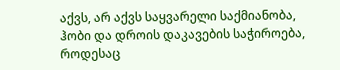აქვს, არ აქვს საყვარელი საქმიანობა, ჰობი და დროის დაკავების საჭიროება, როდესაც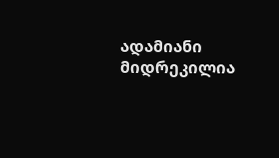ადამიანი მიდრეკილია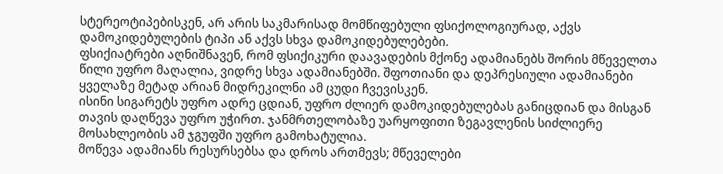სტერეოტიპებისკენ, არ არის საკმარისად მომწიფებული ფსიქოლოგიურად, აქვს დამოკიდებულების ტიპი ან აქვს სხვა დამოკიდებულებები.
ფსიქიატრები აღნიშნავენ, რომ ფსიქიკური დაავადების მქონე ადამიანებს შორის მწეველთა წილი უფრო მაღალია, ვიდრე სხვა ადამიანებში. შფოთიანი და დეპრესიული ადამიანები ყველაზე მეტად არიან მიდრეკილნი ამ ცუდი ჩვევისკენ.
ისინი სიგარეტს უფრო ადრე ცდიან, უფრო ძლიერ დამოკიდებულებას განიცდიან და მისგან თავის დაღწევა უფრო უჭირთ. ჯანმრთელობაზე უარყოფითი ზეგავლენის სიძლიერე მოსახლეობის ამ ჯგუფში უფრო გამოხატულია.
მოწევა ადამიანს რესურსებსა და დროს ართმევს; მწეველები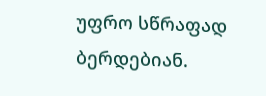უფრო სწრაფად ბერდებიან.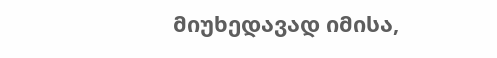მიუხედავად იმისა,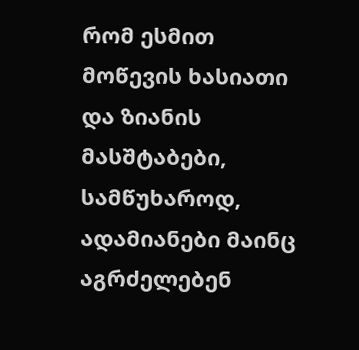რომ ესმით მოწევის ხასიათი და ზიანის მასშტაბები, სამწუხაროდ, ადამიანები მაინც აგრძელებენ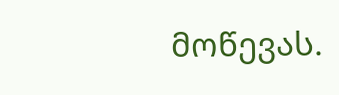მოწევას.